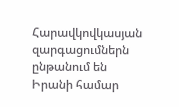Հարավկովկասյան զարգացումներն ընթանում են Իրանի համար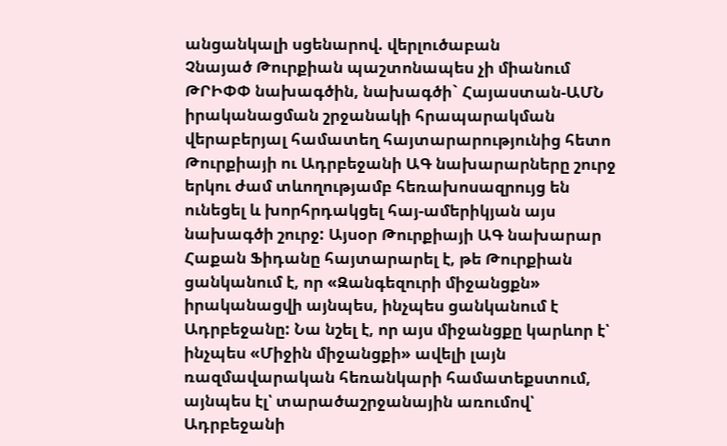անցանկալի սցենարով. վերլուծաբան
Չնայած Թուրքիան պաշտոնապես չի միանում ԹՐԻՓՓ նախագծին, նախագծի` Հայաստան-ԱՄՆ իրականացման շրջանակի հրապարակման վերաբերյալ համատեղ հայտարարությունից հետո Թուրքիայի ու Ադրբեջանի ԱԳ նախարարները շուրջ երկու ժամ տևողությամբ հեռախոսազրույց են ունեցել և խորհրդակցել հայ-ամերիկյան այս նախագծի շուրջ: Այսօր Թուրքիայի ԱԳ նախարար Հաքան Ֆիդանը հայտարարել է, թե Թուրքիան ցանկանում է, որ «Զանգեզուրի միջանցքն» իրականացվի այնպես, ինչպես ցանկանում է Ադրբեջանը: Նա նշել է, որ այս միջանցքը կարևոր է՝ ինչպես «Միջին միջանցքի» ավելի լայն ռազմավարական հեռանկարի համատեքստում, այնպես էլ՝ տարածաշրջանային առումով՝ Ադրբեջանի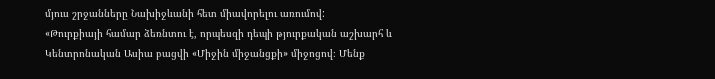մյուս շրջանները Նախիջևանի հետ միավորելու առումով:
«Թուրքիայի համար ձեռնտու է, որպեսզի դեպի թյուրքական աշխարհ և Կենտրոնական Ասիա բացվի «Միջին միջանցքի» միջոցով։ Մենք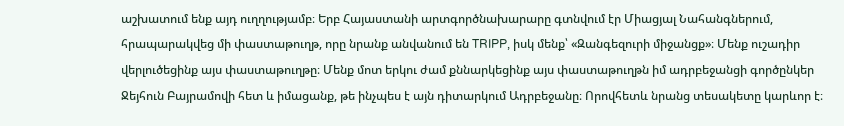աշխատում ենք այդ ուղղությամբ։ Երբ Հայաստանի արտգործնախարարը գտնվում էր Միացյալ Նահանգներում, հրապարակվեց մի փաստաթուղթ, որը նրանք անվանում են TRIPP, իսկ մենք՝ «Զանգեզուրի միջանցք»։ Մենք ուշադիր վերլուծեցինք այս փաստաթուղթը։ Մենք մոտ երկու ժամ քննարկեցինք այս փաստաթուղթն իմ ադրբեջանցի գործընկեր Ջեյհուն Բայրամովի հետ և իմացանք, թե ինչպես է այն դիտարկում Ադրբեջանը։ Որովհետև նրանց տեսակետը կարևոր է։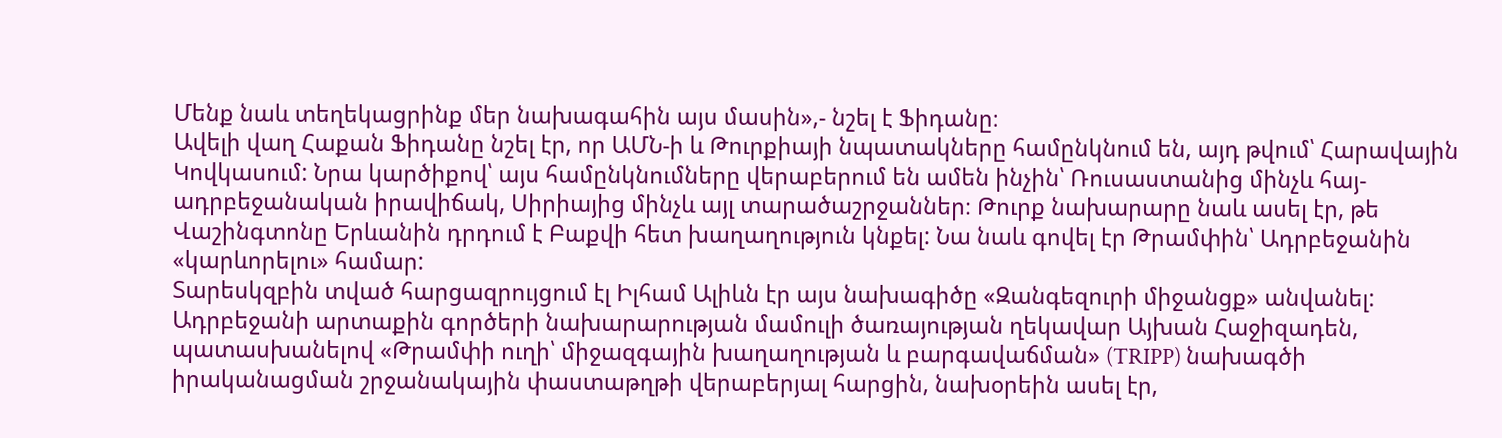Մենք նաև տեղեկացրինք մեր նախագահին այս մասին»,- նշել է Ֆիդանը։
Ավելի վաղ Հաքան Ֆիդանը նշել էր, որ ԱՄՆ-ի և Թուրքիայի նպատակները համընկնում են, այդ թվում՝ Հարավային Կովկասում: Նրա կարծիքով՝ այս համընկնումները վերաբերում են ամեն ինչին՝ Ռուսաստանից մինչև հայ-ադրբեջանական իրավիճակ, Սիրիայից մինչև այլ տարածաշրջաններ։ Թուրք նախարարը նաև ասել էր, թե Վաշինգտոնը Երևանին դրդում է Բաքվի հետ խաղաղություն կնքել: Նա նաև գովել էր Թրամփին՝ Ադրբեջանին «կարևորելու» համար:
Տարեսկզբին տված հարցազրույցում էլ Իլհամ Ալիևն էր այս նախագիծը «Զանգեզուրի միջանցք» անվանել: Ադրբեջանի արտաքին գործերի նախարարության մամուլի ծառայության ղեկավար Այխան Հաջիզադեն, պատասխանելով «Թրամփի ուղի՝ միջազգային խաղաղության և բարգավաճման» (TRIPP) նախագծի իրականացման շրջանակային փաստաթղթի վերաբերյալ հարցին, նախօրեին ասել էր,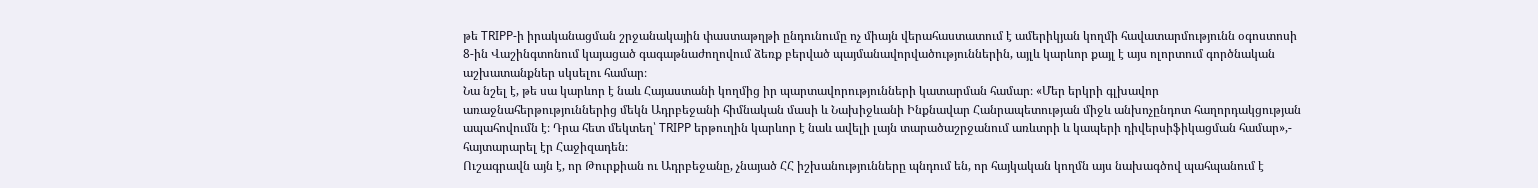թե TRIPP-ի իրականացման շրջանակային փաստաթղթի ընդունումը ոչ միայն վերահաստատում է ամերիկյան կողմի հավատարմությունն օգոստոսի 8-ին Վաշինգտոնում կայացած գագաթնաժողովում ձեռք բերված պայմանավորվածություններին, այլև կարևոր քայլ է այս ոլորտում գործնական աշխատանքներ սկսելու համար։
Նա նշել է, թե սա կարևոր է նաև Հայաստանի կողմից իր պարտավորությունների կատարման համար։ «Մեր երկրի գլխավոր առաջնահերթություններից մեկն Ադրբեջանի հիմնական մասի և Նախիջևանի Ինքնավար Հանրապետության միջև անխոչընդոտ հաղորդակցության ապահովումն է։ Դրա հետ մեկտեղ՝ TRIPP երթուղին կարևոր է նաև ավելի լայն տարածաշրջանում առևտրի և կապերի դիվերսիֆիկացման համար»,- հայտարարել էր Հաջիզադեն։
Ուշագրավն այն է, որ Թուրքիան ու Ադրբեջանը, չնայած ՀՀ իշխանությունները պնդում են, որ հայկական կողմն այս նախագծով պահպանում է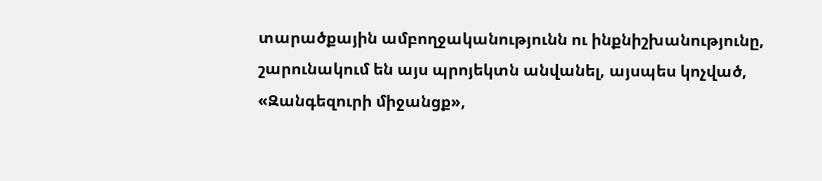տարածքային ամբողջականությունն ու ինքնիշխանությունը, շարունակում են այս պրոյեկտն անվանել, այսպես կոչված, «Զանգեզուրի միջանցք»,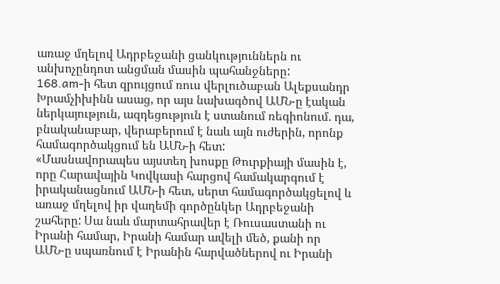առաջ մղելով Ադրբեջանի ցանկություններն ու անխոչընդոտ անցման մասին պահանջները:
168.am-ի հետ զրույցում ռուս վերլուծաբան Ալեքսանդր Խրամչիխինն ասաց, որ այս նախագծով ԱՄՆ-ը էական ներկայություն, ազդեցություն է ստանում ռեգիոնում. դա, բնականաբար, վերաբերում է նաև այն ուժերին, որոնք համագործակցում են ԱՄՆ-ի հետ:
«Մասնավորապես այստեղ խոսքը Թուրքիայի մասին է, որը Հարավային Կովկասի հարցով համակարգում է իրականացնում ԱՄՆ-ի հետ, սերտ համագործակցելով և առաջ մղելով իր վաղեմի գործընկեր Ադրբեջանի շահերը: Սա նաև մարտահրավեր է Ռուսաստանի ու Իրանի համար, Իրանի համար ավելի մեծ, քանի որ ԱՄՆ-ը սպառնում է Իրանին հարվածներով ու Իրանի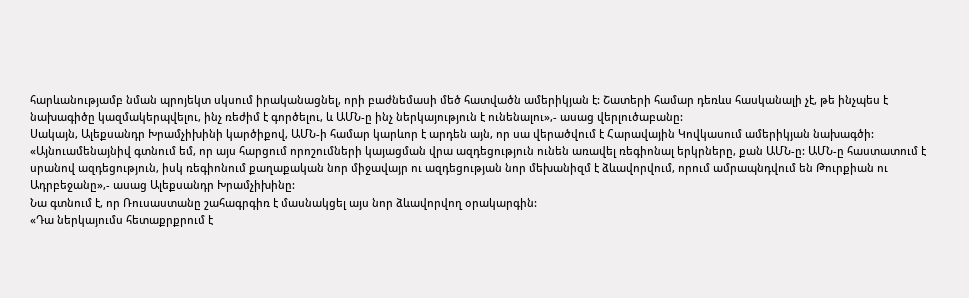հարևանությամբ նման պրոյեկտ սկսում իրականացնել, որի բաժնեմասի մեծ հատվածն ամերիկյան է: Շատերի համար դեռևս հասկանալի չէ, թե ինչպես է նախագիծը կազմակերպվելու, ինչ ռեժիմ է գործելու, և ԱՄՆ-ը ինչ ներկայություն է ունենալու»,- ասաց վերլուծաբանը:
Սակայն, Ալեքսանդր Խրամչիխինի կարծիքով, ԱՄՆ-ի համար կարևոր է արդեն այն, որ սա վերածվում է Հարավային Կովկասում ամերիկյան նախագծի:
«Այնուամենայնիվ գտնում եմ, որ այս հարցում որոշումների կայացման վրա ազդեցություն ունեն առավել ռեգիոնալ երկրները, քան ԱՄՆ-ը: ԱՄՆ-ը հաստատում է սրանով ազդեցություն, իսկ ռեգիոնում քաղաքական նոր միջավայր ու ազդեցության նոր մեխանիզմ է ձևավորվում, որում ամրապնդվում են Թուրքիան ու Ադրբեջանը»,- ասաց Ալեքսանդր Խրամչիխինը:
Նա գտնում է, որ Ռուսաստանը շահագրգիռ է մասնակցել այս նոր ձևավորվող օրակարգին:
«Դա ներկայումս հետաքրքրում է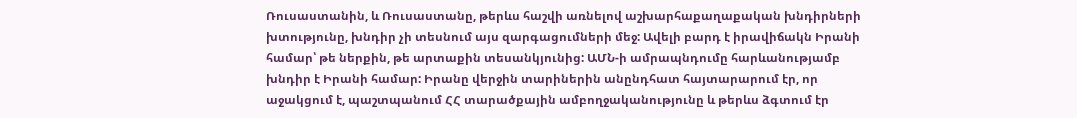Ռուսաստանին, և Ռուսաստանը, թերևս հաշվի առնելով աշխարհաքաղաքական խնդիրների խտությունը, խնդիր չի տեսնում այս զարգացումների մեջ: Ավելի բարդ է իրավիճակն Իրանի համար՝ թե ներքին, թե արտաքին տեսանկյունից: ԱՄՆ-ի ամրապնդումը հարևանությամբ խնդիր է Իրանի համար: Իրանը վերջին տարիներին անընդհատ հայտարարում էր, որ աջակցում է, պաշտպանում ՀՀ տարածքային ամբողջականությունը և թերևս ձգտում էր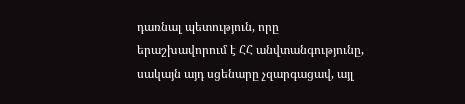դառնալ պետություն, որը երաշխավորում է ՀՀ անվտանգությունը, սակայն այդ սցենարը չզարգացավ, այլ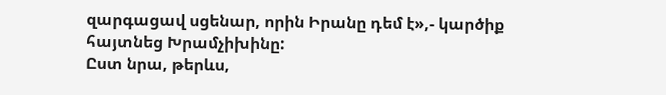զարգացավ սցենար, որին Իրանը դեմ է»,- կարծիք հայտնեց Խրամչիխինը:
Ըստ նրա, թերևս,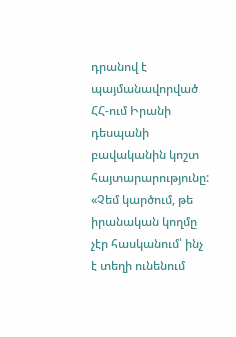դրանով է պայմանավորված ՀՀ-ում Իրանի դեսպանի բավականին կոշտ հայտարարությունը:
«Չեմ կարծում, թե իրանական կողմը չէր հասկանում՝ ինչ է տեղի ունենում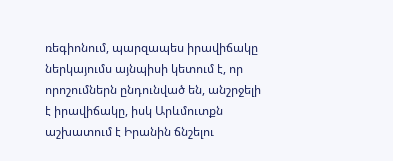ռեգիոնում, պարզապես իրավիճակը ներկայումս այնպիսի կետում է, որ որոշումներն ընդունված են, անշրջելի է իրավիճակը, իսկ Արևմուտքն աշխատում է Իրանին ճնշելու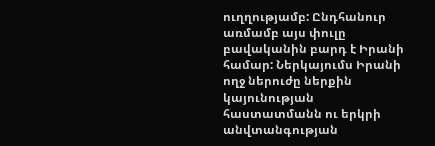ուղղությամբ: Ընդհանուր առմամբ այս փուլը բավականին բարդ է Իրանի համար: Ներկայումս Իրանի ողջ ներուժը ներքին կայունության հաստատմանն ու երկրի անվտանգության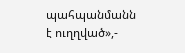պահպանմանն է ուղղված»,-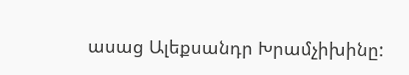ասաց Ալեքսանդր Խրամչիխինը: